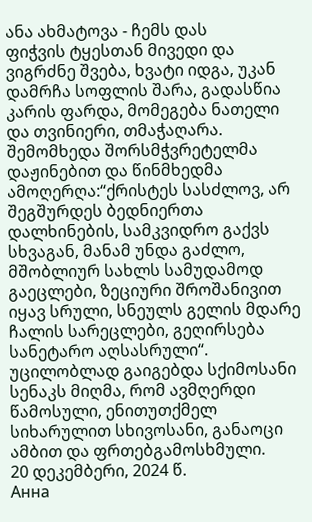ანა ახმატოვა - ჩემს დას
ფიჭვის ტყესთან მივედი და ვიგრძნე შვება, ხვატი იდგა, უკან დამრჩა სოფლის შარა, გადასწია კარის ფარდა, მომეგება ნათელი და თვინიერი, თმაჭაღარა.
შემომხედა შორსმჭვრეტელმა დაჟინებით და წინმხედმა ამოღერღა:“ქრისტეს სასძლოვ, არ შეგშურდეს ბედნიერთა დალხინების, სამკვიდრო გაქვს სხვაგან, მანამ უნდა გაძლო,
მშობლიურ სახლს სამუდამოდ გაეცლები, ზეციური შროშანივით იყავ სრული, სნეულს გელის მდარე ჩალის სარეცლები, გეღირსება სანეტარო აღსასრული“.
უცილობლად გაიგებდა სქიმოსანი სენაკს მიღმა, რომ ავმღერდი წამოსული, ენითუთქმელ სიხარულით სხივოსანი, განაოცი ამბით და ფრთებგამოსხმული.
20 დეკემბერი, 2024 წ.
Анна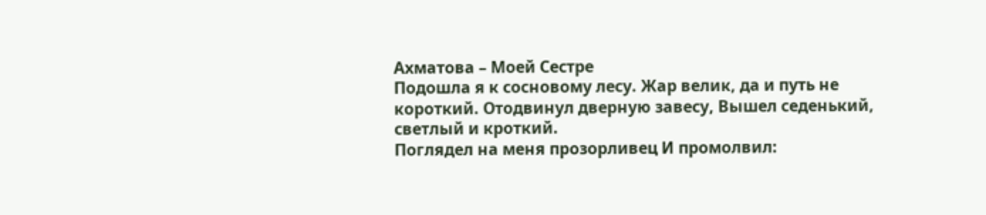Ахматова – Моей Сестре
Подошла я к сосновому лесу. Жар велик, да и путь не короткий. Отодвинул дверную завесу, Вышел седенький, светлый и кроткий.
Поглядел на меня прозорливец И промолвил: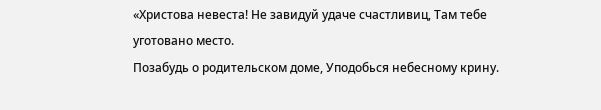«Христова невеста! Не завидуй удаче счастливиц, Там тебе уготовано место.
Позабудь о родительском доме, Уподобься небесному крину.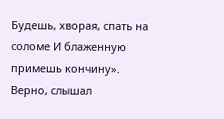Будешь, хворая, спать на соломе И блаженную примешь кончину».
Верно, слышал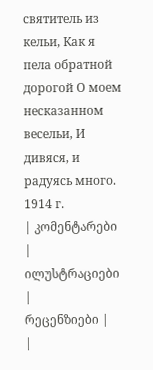святитель из кельи, Как я пела обратной дорогой О моем несказанном весельи, И дивяся, и радуясь много.
1914 г.
| კომენტარები |
ილუსტრაციები |
რეცენზიები |
|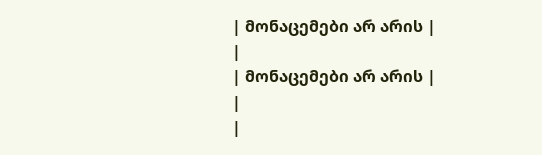| მონაცემები არ არის |
|
| მონაცემები არ არის |
|
|